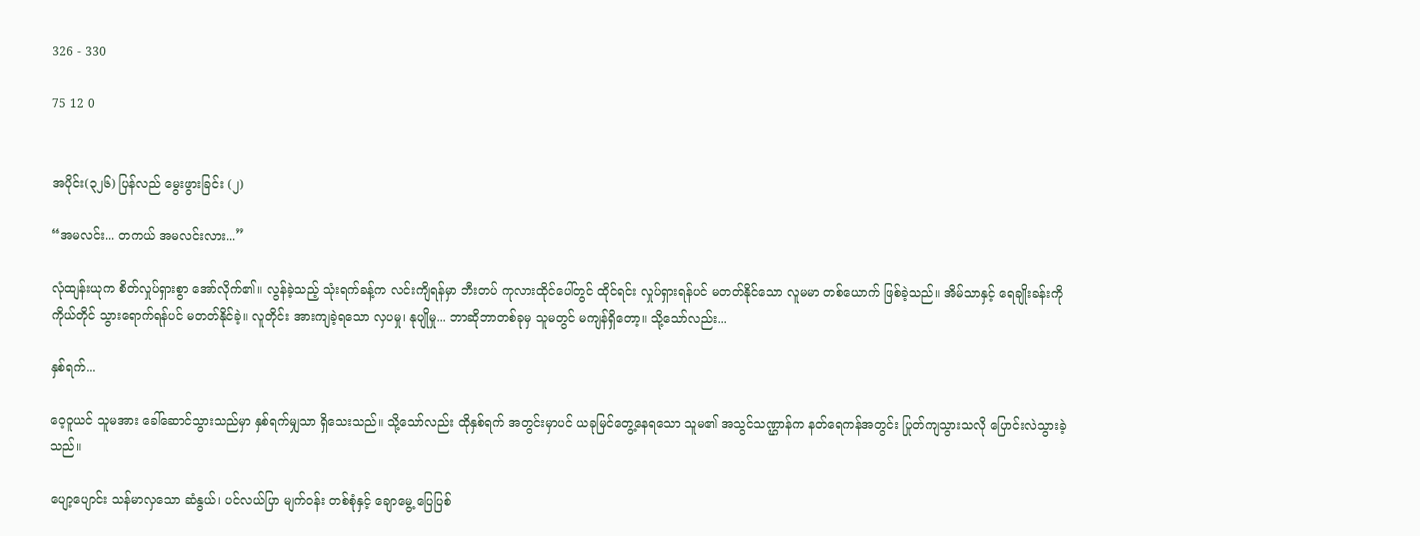326 - 330

75 12 0


အပိုင်း(၃၂၆) ပြန်လည် မွေးဖွားခြင်း (၂)

“အမလင်း... တကယ် အမလင်းလား...”

လုံထျန်းယုက စိတ်လှုပ်ရှားစွာ အော်လိုက်၏။ လွန်ခဲ့သည့် သုံးရက်ခန့်က လင်းကျိရန်မှာ ဘီးတပ် ကုလားထိုင်ပေါ်တွင် ထိုင်ရင်း လှုပ်ရှားရန်ပင် မတတ်နိုင်သော လူမမာ တစ်ယောက် ဖြစ်ခဲ့သည်။ အိမ်သာနှင့် ရေချိုးခန်းကို ကိုယ်တိုင် သွားရောက်ရန်ပင် မတတ်နိုင်ခဲ့။ လူတိုင်း အားကျခဲ့ရသော လှပမှု၊ နုပျိုမှု... ဘာဆိုဘာတစ်ခုမှ သူမတွင် မကျန်ရှိတော့။ သို့သော်လည်း...

နှစ်ရက်...

ဝေ့ဝူယင် သူမအား ခေါ်ဆောင်သွားသည်မှာ နှစ်ရက်မျှသာ ရှိသေးသည်။ သို့သော်လည်း ထိုနှစ်ရက် အတွင်းမှာပင် ယခုမြင်တွေ့နေရသော သူမ၏ အသွင်သဏ္ဌာန်က နတ်ရေကန်အတွင်း ပြုတ်ကျသွားသလို ပြောင်းလဲသွားခဲ့သည်။

ပျော့ပျောင်း သန်မာလှသော ဆံနွယ်၊ ပင်လယ်ပြာ မျက်ဝန်း တစ်စုံနှင့် ချောမွေ့ ပြေပြစ်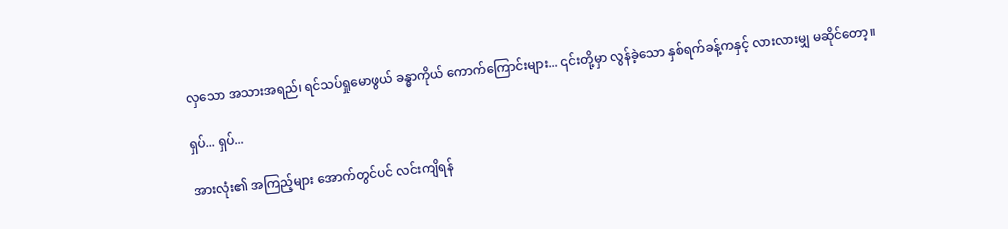လှသော အသားအရည်၊ ရင်သပ်ရှုမောဖွယ် ခန္ဓာကိုယ် ကောက်ကြောင်းများ... ၎င်းတို့မှာ လွန်ခဲ့သော နှစ်ရက်ခန့်ကနှင့် လားလားမျှ မဆိုင်တော့။

ရှပ်... ရှပ်...

အားလုံး၏ အကြည့်များ အောက်တွင်ပင် လင်းကျိရန်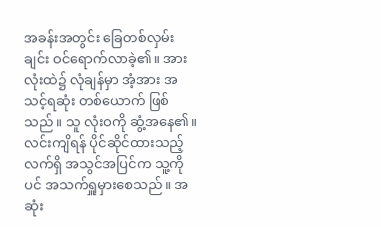အခန်းအတွင်း ခြေတစ်လှမ်းချင်း ဝင်ရောက်လာခဲ့၏။ အားလုံးထဲ၌ လုံချန်မှာ အံ့အား အသင့်ရဆုံး တစ်ယောက် ဖြစ်သည်။ သူ လုံးဝကို ဆွံ့အနေ၏။ လင်းကျိရန် ပိုင်ဆိုင်ထားသည့် လက်ရှိ အသွင်အပြင်က သူ့ကိုပင် အသက်ရှူမှားစေသည်။ အဆုံး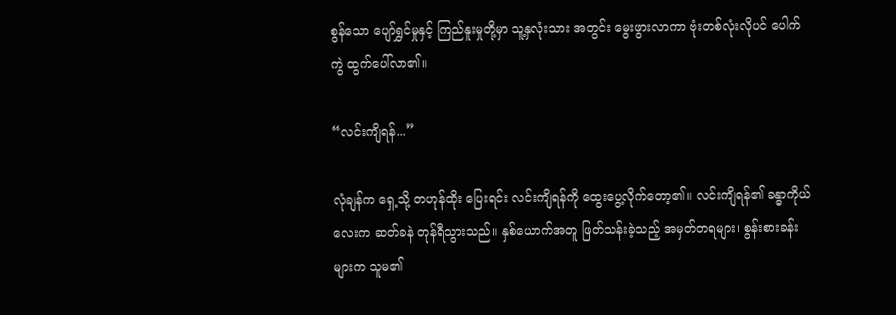စွန်သော ပျော်ရွှင်မှုနှင့် ကြည်နူးမှုတို့မှာ သူ့နှလုံးသား အတွင်း မွေးဖွားလာကာ ဗုံးတစ်လုံးလိုပင် ပေါက်ကွဲ ထွက်ပေါ်လာ၏။

“လင်းကျိရန်...”

လုံချန်က ရှေ့သို့ တဟုန်ထိုး ပြေးရင်း လင်းကျိရန်ကို ထွေးပွေ့လိုက်တော့၏။ လင်းကျိရန်၏ ခန္ဓာကိုယ်လေးက ဆတ်ခနဲ တုန်ရီသွားသည်။ နှစ်ယောက်အတူ ဖြတ်သန်းခဲ့သည့် အမှတ်တရများ၊ စွန်းစားခန်းများက သူမ၏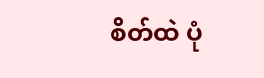စိတ်ထဲ ပုံ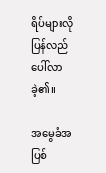ရိပ်များလို ပြန်လည် ပေါ်လာခဲ့၏။

အမွေခံအပြစ်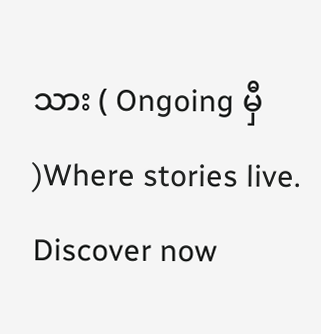သား ( Ongoing မှီ )Where stories live. Discover now